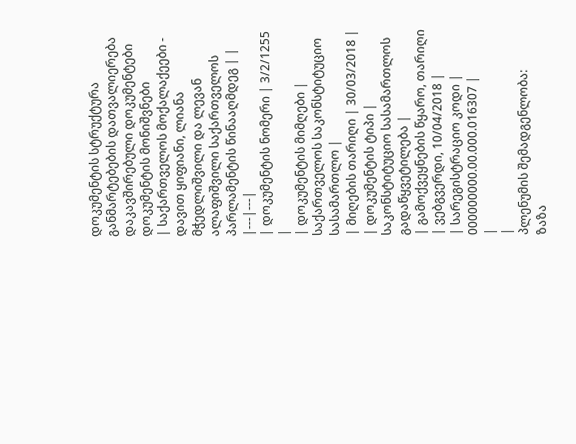დოკუმენტის სტრუქტურა
განმარტებების დათვალიერება
დაკავშირებული დოკუმენტები
დოკუმენტის მონიშვნები
| საქართველოს მოქალაქეები - დავით ყიფიანი, ლიანა მჭედლიშვილი და ლევან ალაფიშვილი საქართველოს პარლამენტის წინააღმდეგ | |
|---|---|
| დოკუმენტის ნომერი | 3/2/1255 |
| დოკუმენტის მიმღები | საქართველოს საკონსტიტუციო სასამართლო |
| მიღების თარიღი | 30/03/2018 |
| დოკუმენტის ტიპი | საკონსტიტუციო სასამართლოს გადაწყვეტილება |
| გამოქვეყნების წყარო, თარიღი | ვებგვერდი, 10/04/2018 |
| სარეგისტრაციო კოდი | 000000000.00.000.016307 |
|
|
პლენუმის შემადგენლობა:
ზაზა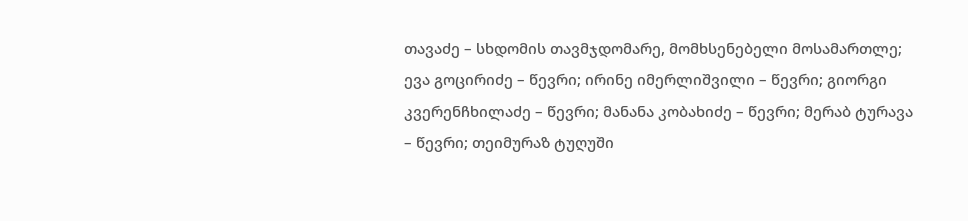თავაძე – სხდომის თავმჯდომარე, მომხსენებელი მოსამართლე; ევა გოცირიძე – წევრი; ირინე იმერლიშვილი – წევრი; გიორგი კვერენჩხილაძე – წევრი; მანანა კობახიძე – წევრი; მერაბ ტურავა – წევრი; თეიმურაზ ტუღუში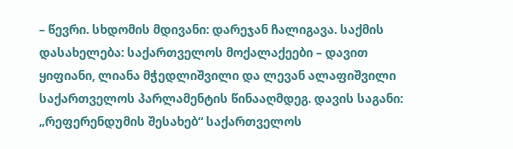– წევრი. სხდომის მდივანი: დარეჯან ჩალიგავა. საქმის დასახელება: საქართველოს მოქალაქეები – დავით ყიფიანი, ლიანა მჭედლიშვილი და ლევან ალაფიშვილი საქართველოს პარლამენტის წინააღმდეგ. დავის საგანი: „რეფერენდუმის შესახებ“ საქართველოს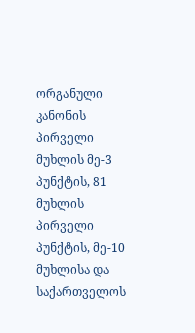ორგანული კანონის პირველი მუხლის მე-3 პუნქტის, 81 მუხლის პირველი პუნქტის, მე-10 მუხლისა და საქართველოს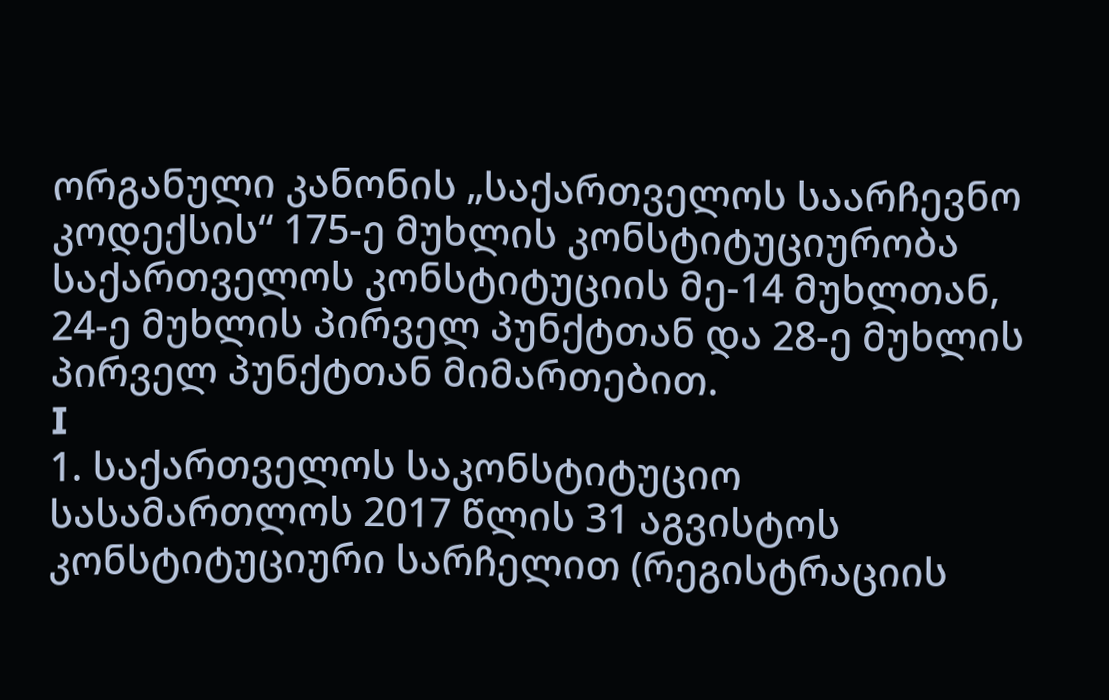ორგანული კანონის „საქართველოს საარჩევნო კოდექსის“ 175-ე მუხლის კონსტიტუციურობა საქართველოს კონსტიტუციის მე-14 მუხლთან, 24-ე მუხლის პირველ პუნქტთან და 28-ე მუხლის პირველ პუნქტთან მიმართებით.
I
1. საქართველოს საკონსტიტუციო სასამართლოს 2017 წლის 31 აგვისტოს კონსტიტუციური სარჩელით (რეგისტრაციის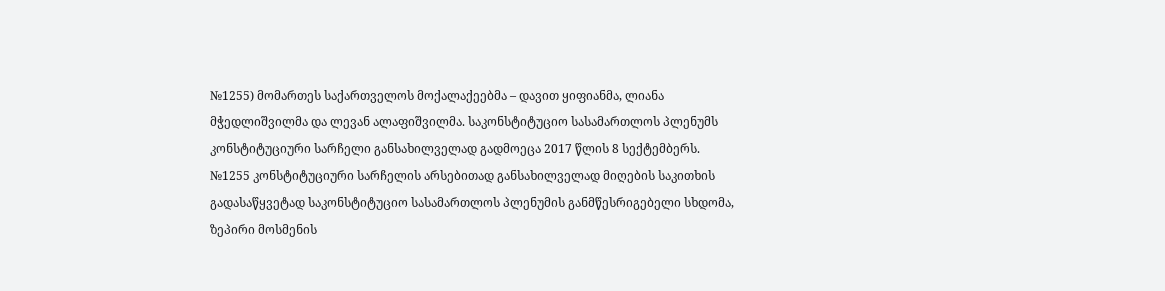№1255) მომართეს საქართველოს მოქალაქეებმა – დავით ყიფიანმა, ლიანა მჭედლიშვილმა და ლევან ალაფიშვილმა. საკონსტიტუციო სასამართლოს პლენუმს კონსტიტუციური სარჩელი განსახილველად გადმოეცა 2017 წლის 8 სექტემბერს. №1255 კონსტიტუციური სარჩელის არსებითად განსახილველად მიღების საკითხის გადასაწყვეტად საკონსტიტუციო სასამართლოს პლენუმის განმწესრიგებელი სხდომა, ზეპირი მოსმენის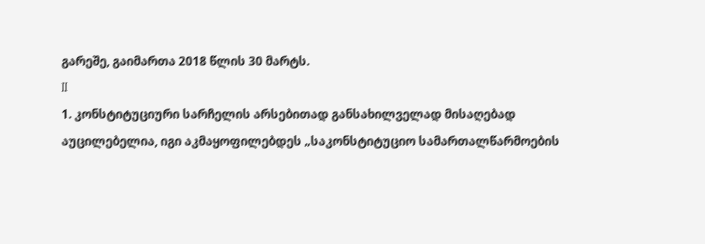გარეშე, გაიმართა 2018 წლის 30 მარტს.
II
1. კონსტიტუციური სარჩელის არსებითად განსახილველად მისაღებად აუცილებელია, იგი აკმაყოფილებდეს „საკონსტიტუციო სამართალწარმოების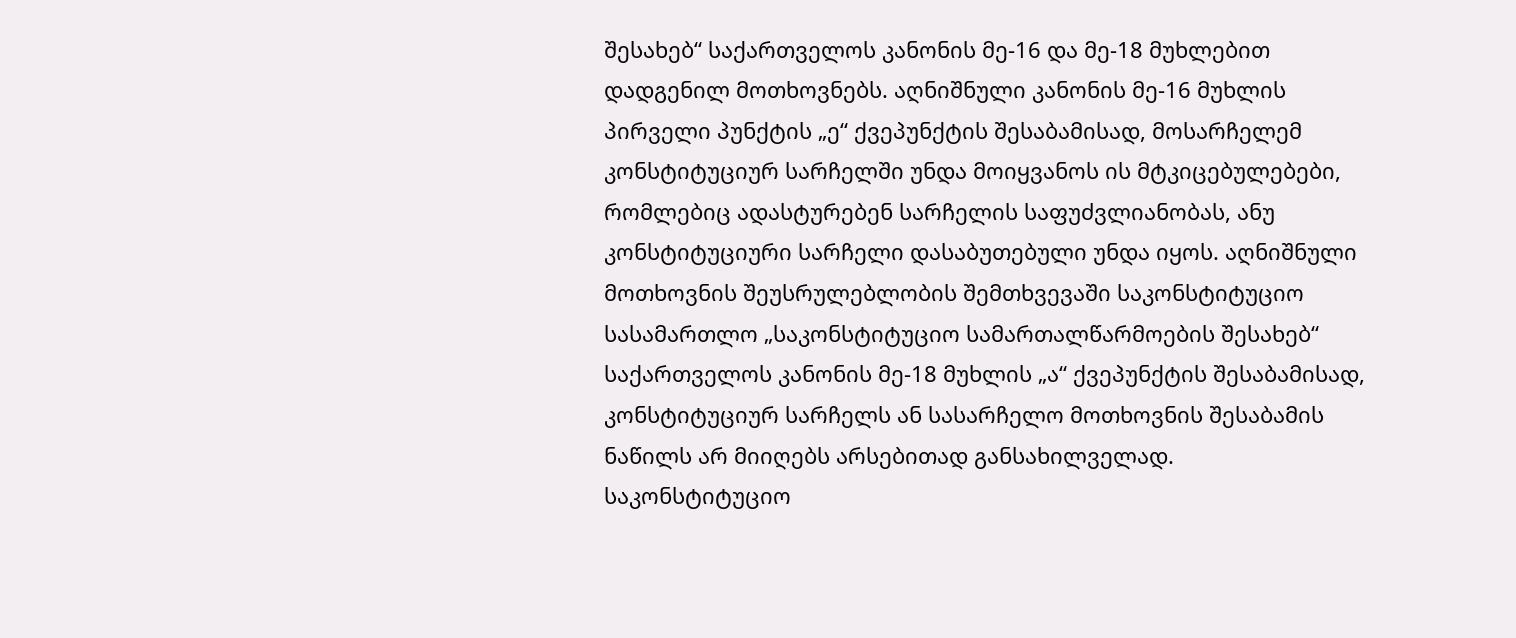შესახებ“ საქართველოს კანონის მე-16 და მე-18 მუხლებით დადგენილ მოთხოვნებს. აღნიშნული კანონის მე-16 მუხლის პირველი პუნქტის „ე“ ქვეპუნქტის შესაბამისად, მოსარჩელემ კონსტიტუციურ სარჩელში უნდა მოიყვანოს ის მტკიცებულებები, რომლებიც ადასტურებენ სარჩელის საფუძვლიანობას, ანუ კონსტიტუციური სარჩელი დასაბუთებული უნდა იყოს. აღნიშნული მოთხოვნის შეუსრულებლობის შემთხვევაში საკონსტიტუციო სასამართლო „საკონსტიტუციო სამართალწარმოების შესახებ“ საქართველოს კანონის მე-18 მუხლის „ა“ ქვეპუნქტის შესაბამისად, კონსტიტუციურ სარჩელს ან სასარჩელო მოთხოვნის შესაბამის ნაწილს არ მიიღებს არსებითად განსახილველად. საკონსტიტუციო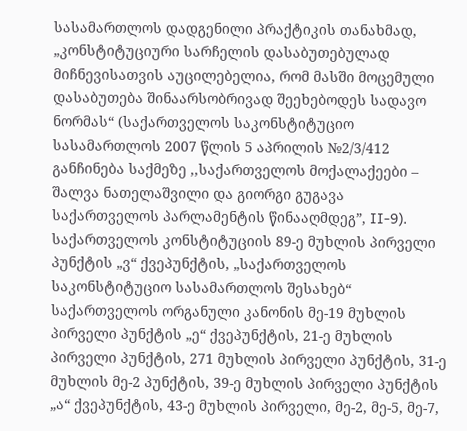სასამართლოს დადგენილი პრაქტიკის თანახმად, „კონსტიტუციური სარჩელის დასაბუთებულად მიჩნევისათვის აუცილებელია, რომ მასში მოცემული დასაბუთება შინაარსობრივად შეეხებოდეს სადავო ნორმას“ (საქართველოს საკონსტიტუციო სასამართლოს 2007 წლის 5 აპრილის №2/3/412 განჩინება საქმეზე ,,საქართველოს მოქალაქეები – შალვა ნათელაშვილი და გიორგი გუგავა საქართველოს პარლამენტის წინააღმდეგ”, II-9).
საქართველოს კონსტიტუციის 89-ე მუხლის პირველი პუნქტის „ვ“ ქვეპუნქტის, „საქართველოს საკონსტიტუციო სასამართლოს შესახებ“ საქართველოს ორგანული კანონის მე-19 მუხლის პირველი პუნქტის „ე“ ქვეპუნქტის, 21-ე მუხლის პირველი პუნქტის, 271 მუხლის პირველი პუნქტის, 31-ე მუხლის მე-2 პუნქტის, 39-ე მუხლის პირველი პუნქტის „ა“ ქვეპუნქტის, 43-ე მუხლის პირველი, მე-2, მე-5, მე-7,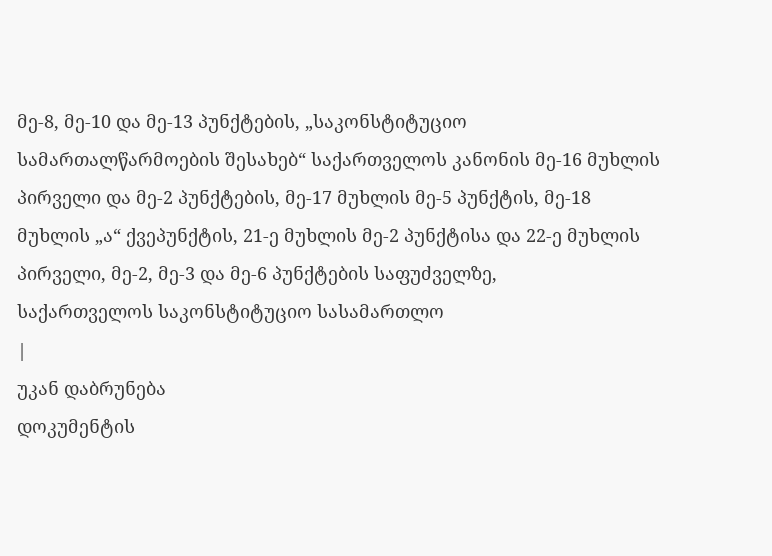მე-8, მე-10 და მე-13 პუნქტების, „საკონსტიტუციო სამართალწარმოების შესახებ“ საქართველოს კანონის მე-16 მუხლის პირველი და მე-2 პუნქტების, მე-17 მუხლის მე-5 პუნქტის, მე-18 მუხლის „ა“ ქვეპუნქტის, 21-ე მუხლის მე-2 პუნქტისა და 22-ე მუხლის პირველი, მე-2, მე-3 და მე-6 პუნქტების საფუძველზე,
საქართველოს საკონსტიტუციო სასამართლო
|
უკან დაბრუნება
დოკუმენტის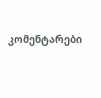კომენტარები